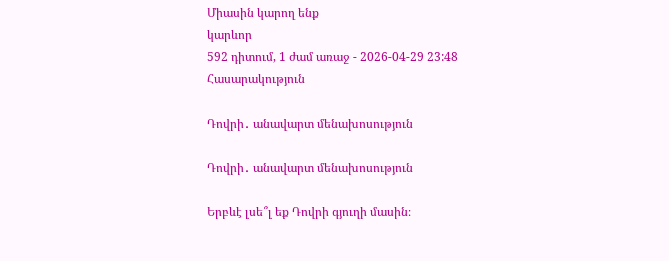Միասին կարող ենք
կարևոր
592 դիտում, 1 ժամ առաջ - 2026-04-29 23:48
Հասարակություն

Դովրի․ անավարտ մենախոսություն

Դովրի․ անավարտ մենախոսություն

Երբևէ լսե՞լ եք Դովրի գյուղի մասին։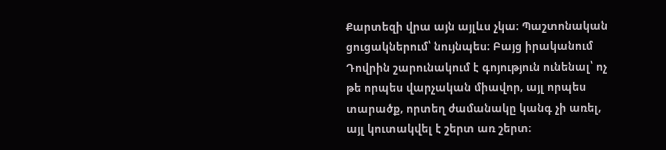Քարտեզի վրա այն այլևս չկա։ Պաշտոնական ցուցակներում՝ նույնպես։ Բայց իրականում Դովրին շարունակում է գոյություն ունենալ՝ ոչ թե որպես վարչական միավոր, այլ որպես տարածք, որտեղ ժամանակը կանգ չի առել, այլ կուտակվել է շերտ առ շերտ։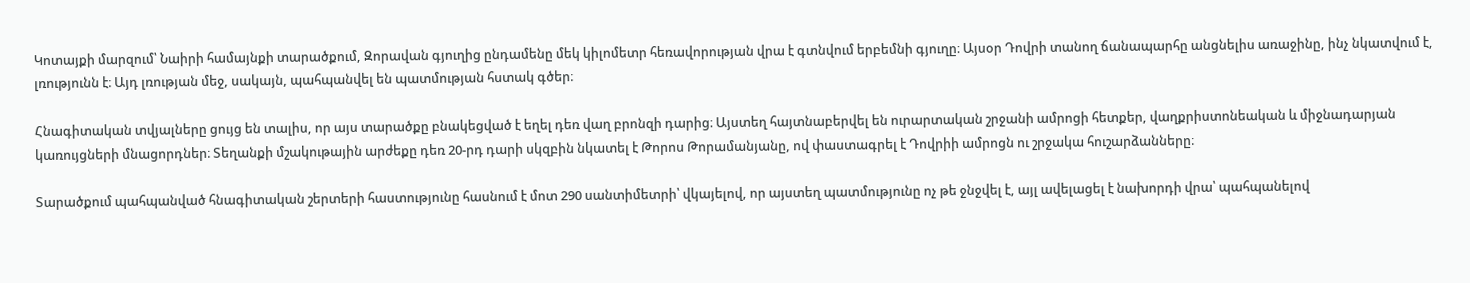Կոտայքի մարզում՝ Նաիրի համայնքի տարածքում, Զորավան գյուղից ընդամենը մեկ կիլոմետր հեռավորության վրա է գտնվում երբեմնի գյուղը։ Այսօր Դովրի տանող ճանապարհը անցնելիս առաջինը, ինչ նկատվում է, լռությունն է։ Այդ լռության մեջ, սակայն, պահպանվել են պատմության հստակ գծեր։

Հնագիտական տվյալները ցույց են տալիս, որ այս տարածքը բնակեցված է եղել դեռ վաղ բրոնզի դարից։ Այստեղ հայտնաբերվել են ուրարտական շրջանի ամրոցի հետքեր, վաղքրիստոնեական և միջնադարյան կառույցների մնացորդներ։ Տեղանքի մշակութային արժեքը դեռ 20-րդ դարի սկզբին նկատել է Թորոս Թորամանյանը, ով փաստագրել է Դովրիի ամրոցն ու շրջակա հուշարձանները։

Տարածքում պահպանված հնագիտական շերտերի հաստությունը հասնում է մոտ 290 սանտիմետրի՝ վկայելով, որ այստեղ պատմությունը ոչ թե ջնջվել է, այլ ավելացել է նախորդի վրա՝ պահպանելով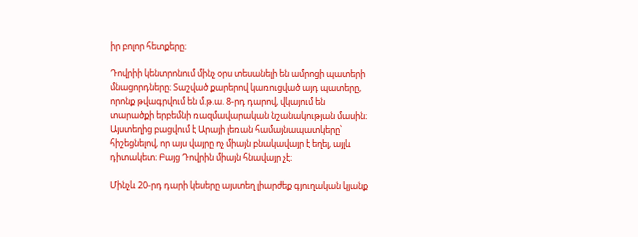իր բոլոր հետքերը։

Դովրիի կենտրոնում մինչ օրս տեսանելի են ամրոցի պատերի մնացորդները։ Տաշված քարերով կառուցված այդ պատերը, որոնք թվագրվում են մ.թ.ա. 8-րդ դարով, վկայում են տարածքի երբեմնի ռազմավարական նշանակության մասին։ Այստեղից բացվում է Արայի լեռան համայնապատկերը՝ հիշեցնելով, որ այս վայրը ոչ միայն բնակավայր է եղել, այլև դիտակետ։ Բայց Դովրին միայն հնավայր չէ։

Մինչև 20-րդ դարի կեսերը այստեղ լիարժեք գյուղական կյանք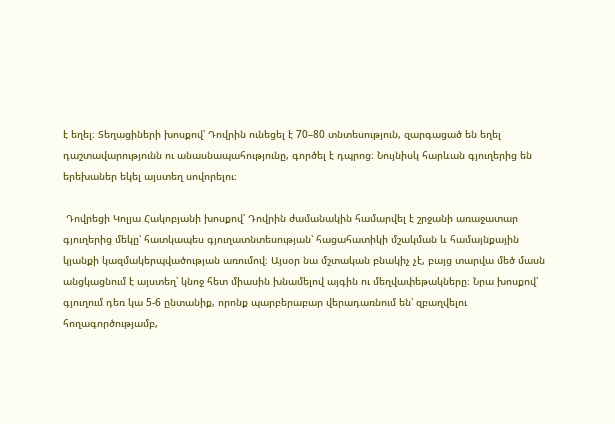է եղել։ Տեղացիների խոսքով՝ Դովրին ունեցել է 70–80 տնտեսություն, զարգացած են եղել դաշտավարությունն ու անասնապահությունը, գործել է դպրոց։ Նույնիսկ հարևան գյուղերից են երեխաներ եկել այստեղ սովորելու։

 Դովրեցի Կոլյա Հակոբյանի խոսքով՝ Դովրին ժամանակին համարվել է շրջանի առաջատար գյուղերից մեկը՝ հատկապես գյուղատնտեսության՝ հացահատիկի մշակման և համայնքային կյանքի կազմակերպվածության առումով։ Այսօր նա մշտական բնակիչ չէ, բայց տարվա մեծ մասն անցկացնում է այստեղ՝ կնոջ հետ միասին խնամելով այգին ու մեղվափեթակները։ Նրա խոսքով՝ գյուղում դեռ կա 5-6 ընտանիք, որոնք պարբերաբար վերադառնում են՝ զբաղվելու հողագործությամբ,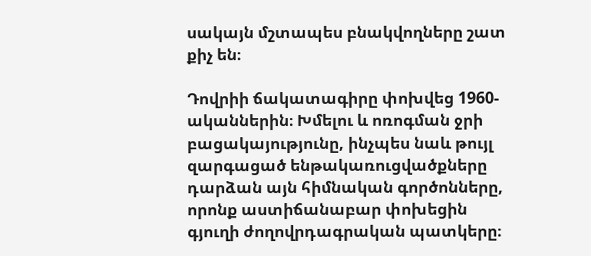սակայն մշտապես բնակվողները շատ քիչ են։

Դովրիի ճակատագիրը փոխվեց 1960-ականներին։ Խմելու և ոռոգման ջրի բացակայությունը, ինչպես նաև թույլ զարգացած ենթակառուցվածքները դարձան այն հիմնական գործոնները, որոնք աստիճանաբար փոխեցին գյուղի ժողովրդագրական պատկերը։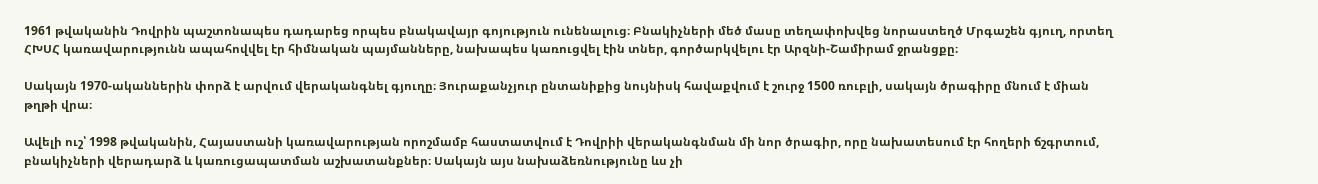1961 թվականին Դովրին պաշտոնապես դադարեց որպես բնակավայր գոյություն ունենալուց։ Բնակիչների մեծ մասը տեղափոխվեց նորաստեղծ Մրգաշեն գյուղ, որտեղ ՀԽՍՀ կառավարությունն ապահովվել էր հիմնական պայմանները, նախապես կառուցվել էին տներ, գործարկվելու էր Արզնի-Շամիրամ ջրանցքը։

Սակայն 1970-ականներին փորձ է արվում վերականգնել գյուղը։ Յուրաքանչյուր ընտանիքից նույնիսկ հավաքվում է շուրջ 1500 ռուբլի, սակայն ծրագիրը մնում է միան թղթի վրա։

Ավելի ուշ՝ 1998 թվականին, Հայաստանի կառավարության որոշմամբ հաստատվում է Դովրիի վերականգնման մի նոր ծրագիր, որը նախատեսում էր հողերի ճշգրտում, բնակիչների վերադարձ և կառուցապատման աշխատանքներ։ Սակայն այս նախաձեռնությունը ևս չի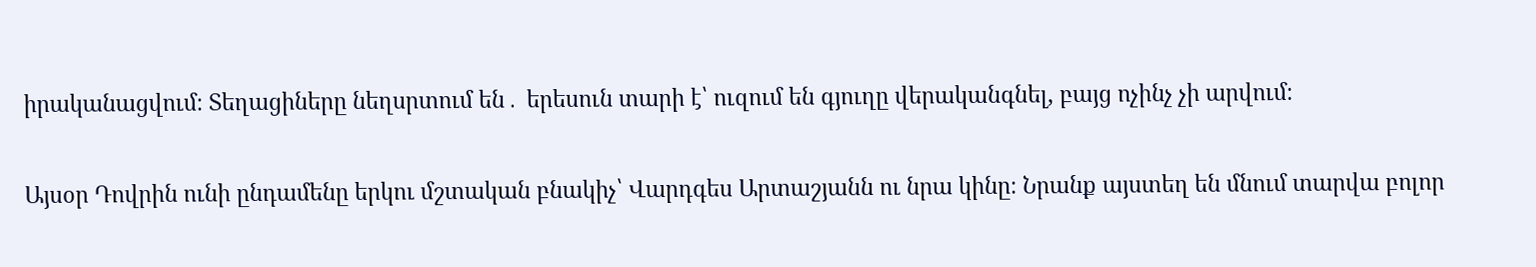իրականացվում։ Տեղացիները նեղսրտում են․ երեսուն տարի է՝ ուզում են գյուղը վերականգնել, բայց ոչինչ չի արվում։

Այսօր Դովրին ունի ընդամենը երկու մշտական բնակիչ՝ Վարդգես Արտաշյանն ու նրա կինը։ Նրանք այստեղ են մնում տարվա բոլոր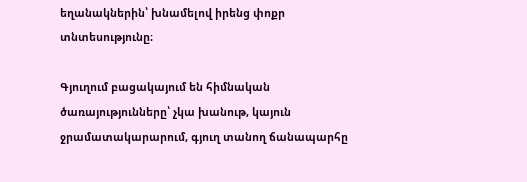եղանակներին՝ խնամելով իրենց փոքր տնտեսությունը։

Գյուղում բացակայում են հիմնական ծառայությունները՝ չկա խանութ, կայուն ջրամատակարարում, գյուղ տանող ճանապարհը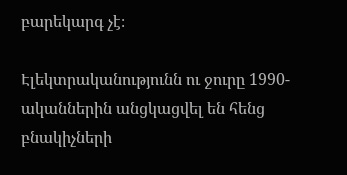բարեկարգ չէ։

Էլեկտրականությունն ու ջուրը 1990-ականներին անցկացվել են հենց բնակիչների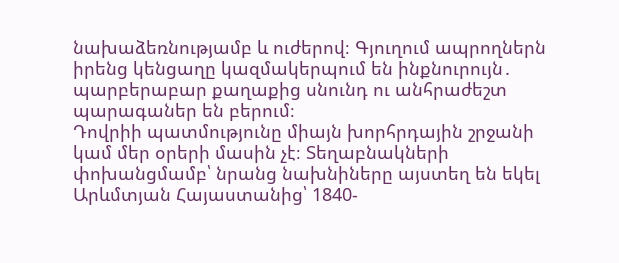նախաձեռնությամբ և ուժերով։ Գյուղում ապրողներն իրենց կենցաղը կազմակերպում են ինքնուրույն․ պարբերաբար քաղաքից սնունդ ու անհրաժեշտ պարագաներ են բերում։
Դովրիի պատմությունը միայն խորհրդային շրջանի կամ մեր օրերի մասին չէ։ Տեղաբնակների փոխանցմամբ՝ նրանց նախնիները այստեղ են եկել Արևմտյան Հայաստանից՝ 1840-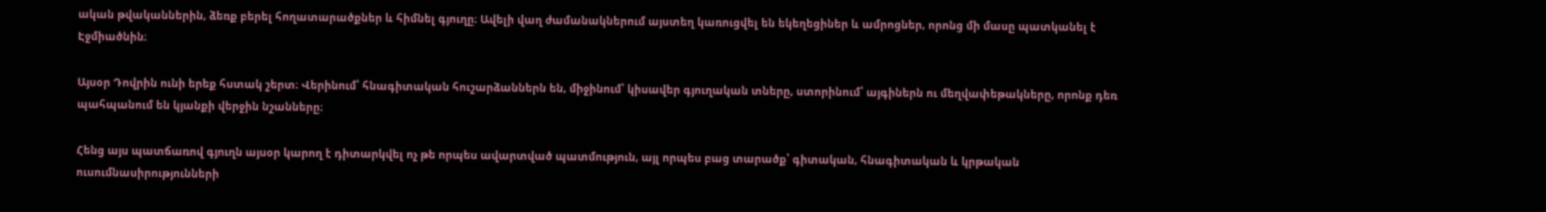ական թվականներին, ձեռք բերել հողատարածքներ և հիմնել գյուղը։ Ավելի վաղ ժամանակներում այստեղ կառուցվել են եկեղեցիներ և ամրոցներ, որոնց մի մասը պատկանել է Էջմիածնին։

Այսօր Դովրին ունի երեք հստակ շերտ։ Վերինում՝ հնագիտական հուշարձաններն են, միջինում՝ կիսավեր գյուղական տները, ստորինում՝ այգիներն ու մեղվափեթակները, որոնք դեռ պահպանում են կյանքի վերջին նշանները։

Հենց այս պատճառով գյուղն այսօր կարող է դիտարկվել ոչ թե որպես ավարտված պատմություն, այլ որպես բաց տարածք՝ գիտական, հնագիտական և կրթական ուսումնասիրությունների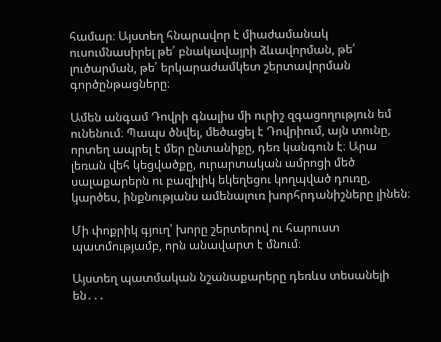համար։ Այստեղ հնարավոր է միաժամանակ ուսումնասիրել թե՛ բնակավայրի ձևավորման, թե՛ լուծարման, թե՛ երկարաժամկետ շերտավորման գործընթացները։

Ամեն անգամ Դովրի գնալիս մի ուրիշ զգացողություն եմ ունենում։ Պապս ծնվել, մեծացել է Դովրիում, այն տունը, որտեղ ապրել է մեր ընտանիքը, դեռ կանգուն է։ Արա լեռան վեհ կեցվածքը, ուրարտական ամրոցի մեծ սալաքարերն ու բազիլիկ եկեղեցու կողպված դուռը, կարծես, ինքնությանս ամենալուռ խորհրդանիշները լինեն։

Մի փոքրիկ գյուղ՝ խորը շերտերով ու հարուստ պատմությամբ, որն անավարտ է մնում։

Այստեղ պատմական նշանաքարերը դեռևս տեսանելի են․․․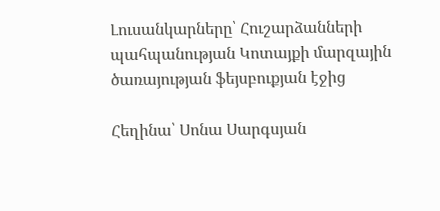Լուսանկարները՝ Հուշարձանների պահպանության Կոտայքի մարզային ծառայության ֆեյսբուքյան էջից

Հեղինա՝ Սոնա Սարգսյան